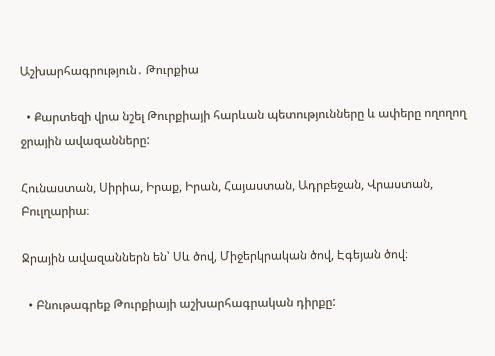Աշխարհագրություն․ Թուրքիա

  • Քարտեզի վրա նշել Թուրքիայի հարևան պետությունները և ափերը ողողող ջրային ավազանները:

Հունաստան, Սիրիա, Իրաք, Իրան, Հայաստան, Ադրբեջան, Վրաստան, Բուլղարիա։

Ջրային ավազաններն են՝ Սև ծով, Միջերկրական ծով, Էգեյան ծով։

  • Բնութագրեք Թուրքիայի աշխարհագրական դիրքը: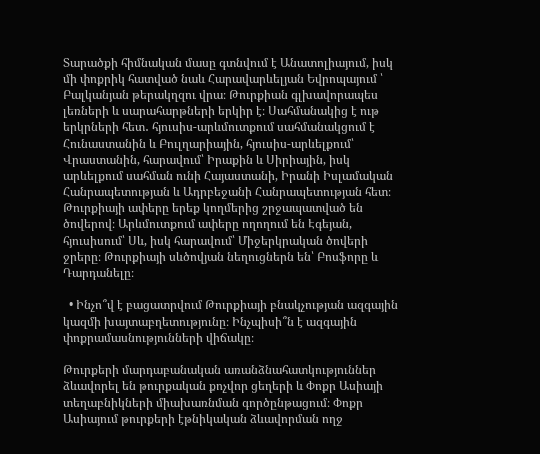Տարածքի հիմնական մասը գտնվում է Անատոլիայում, իսկ մի փոքրիկ հատված նաև Հարավարևելյան Եվրոպայում ՝ Բալկանյան թերակղզու վրա։ Թուրքիան գլխավորապես լեռների և սարահարթների երկիր է։ Սահմանակից է ութ երկրների հետ․ հյուսիս-արևմուտքում սահմանակցում է Հունաստանին և Բուլղարիային, հյուսիս-արևելքում՝ Վրաստանին, հարավում՝ Իրաքին և Սիրիային, իսկ արևելքում սահման ունի Հայաստանի, Իրանի Իսլամական Հանրապետության և Ադրբեջանի Հանրապետության հետ։ Թուրքիայի ափերը երեք կողմերից շրջապատված են ծովերով։ Արևմուտքում ափերը ողողում են Էգեյան, հյուսիսում՝ Սև, իսկ հարավում՝ Միջերկրական ծովերի ջրերը։ Թուրքիայի սևծովյան նեղուցներն են՝ Բոսֆորը և Դարդանելը։

  • Ինչո՞վ է բացատրվում Թուրքիայի բնակչության ազգային կազմի խայտաբղետությունը։ Ինչպիսի՞ն է ազգային փոքրամասնությունների վիճակը։

Թուրքերի մարդաբանական առանձնահատկություններ ձևավորել են թուրքական քոչվոր ցեղերի և Փոքր Ասիայի տեղաբնիկների միախառնման գործընթացում։ Փոքր Ասիայում թուրքերի էթնիկական ձևավորման ողջ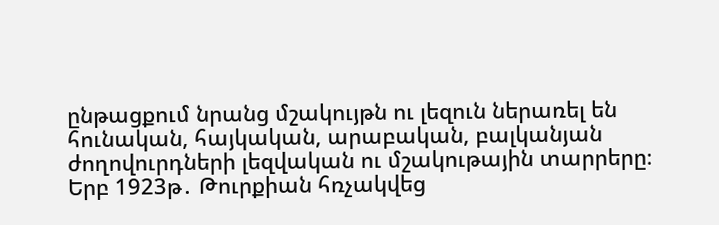ընթացքում նրանց մշակույթն ու լեզուն ներառել են հունական, հայկական, արաբական, բալկանյան ժողովուրդների լեզվական ու մշակութային տարրերը։ Երբ 1923թ․ Թուրքիան հռչակվեց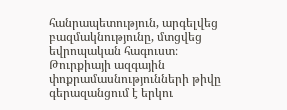հանրապետություն, արգելվեց բազմակնությունը, մտցվեց եվրոպական հագուստ։ Թուրքիայի ազգային փոքրամասնությունների թիվը գերազանցում է երկու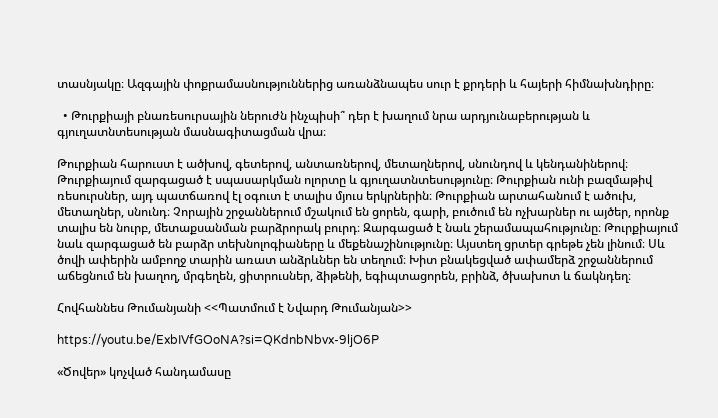տասնյակը։ Ազգային փոքրամասնություններից առանձնապես սուր է քրդերի և հայերի հիմնախնդիրը։

  • Թուրքիայի բնառեսուրսային ներուժն ինչպիսի՞ դեր է խաղում նրա արդյունաբերության և գյուղատնտեսության մասնագիտացման վրա։

Թուրքիան հարուստ է ածխով, գետերով, անտառներով, մետաղներով, սնունդով և կենդանիներով։ Թուրքիայում զարգացած է սպասարկման ոլորտը և գյուղատնտեսությունը։ Թուրքիան ունի բազմաթիվ ռեսուրսներ, այդ պատճառով էլ օգուտ է տալիս մյուս երկրներին։ Թուրքիան արտահանում է ածուխ, մետաղներ, սնունդ։ Չորային շրջաններում մշակում են ցորեն, գարի, բուծում են ոչխարներ ու այծեր, որոնք տալիս են նուրբ, մետաքսանման բարձրորակ բուրդ։ Զարգացած է նաև շերամապահությունը։ Թուրքիայում նաև զարգացած են բարձր տեխնոլոգիաները և մեքենաշինությունը։ Այստեղ ցրտեր գրեթե չեն լինում։ Սև ծովի ափերին ամբողջ տարին առատ անձրևներ են տեղում։ Խիտ բնակեցված ափամերձ շրջաններում աճեցնում են խաղող, մրգեղեն, ցիտրուսներ, ձիթենի, եգիպտացորեն, բրինձ, ծխախոտ և ճակնդեղ։

Հովհաննես Թումանյանի <<Պատմում է Նվարդ Թումանյան>>

https://youtu.be/ExbIVfGOoNA?si=QKdnbNbvx-9ljO6P

«Ծովեր» կոչված հանդամասը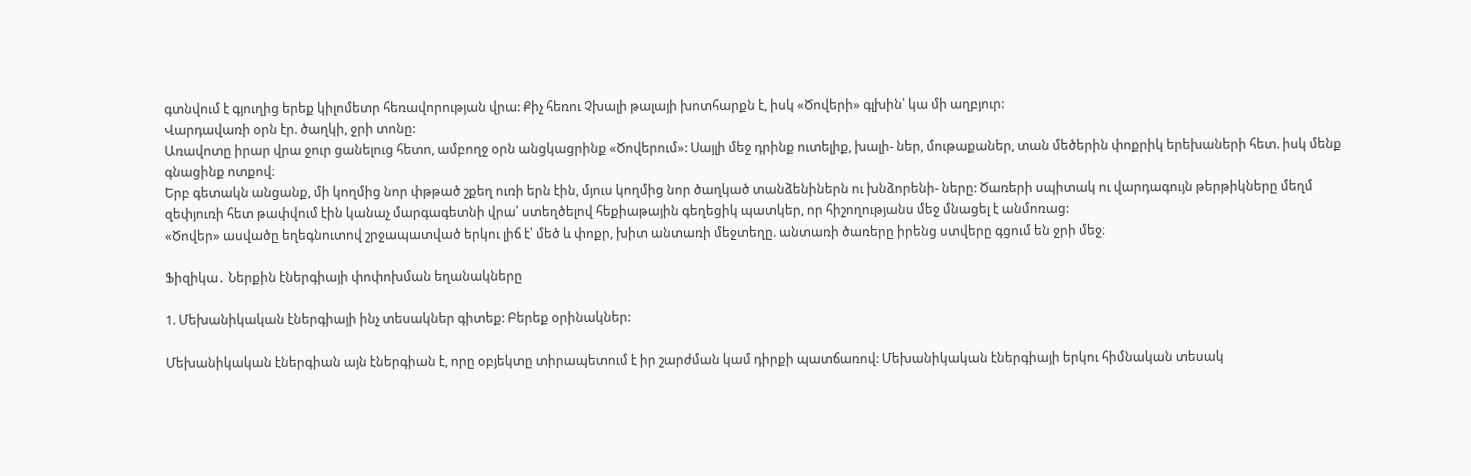գտնվում է գյուղից երեք կիլոմետր հեռավորության վրա: Քիչ հեռու Չխալի թալայի խոտհարքն է, իսկ «Ծովերի» գլխին՝ կա մի աղբյուր:
Վարդավառի օրն էր. ծաղկի, ջրի տոնը:
Առավոտը իրար վրա ջուր ցանելուց հետո, ամբողջ օրն անցկացրինք «Ծովերում»: Սայլի մեջ դրինք ուտելիք, խալի- ներ, մութաքաներ, տան մեծերին փոքրիկ երեխաների հետ. իսկ մենք գնացինք ոտքով։
Երբ գետակն անցանք, մի կողմից նոր փթթած շքեղ ուռի երն էին, մյուս կողմից նոր ծաղկած տանձենիներն ու խնձորենի- ները: Ծառերի սպիտակ ու վարդագույն թերթիկները մեղմ զեփյուռի հետ թափվում էին կանաչ մարգագետնի վրա՝ ստեղծելով հեքիաթային գեղեցիկ պատկեր, որ հիշողությանս մեջ մնացել է անմոռաց:
«Ծովեր» ասվածը եղեգնուտով շրջապատված երկու լիճ է՝ մեծ և փոքր, խիտ անտառի մեջտեղը. անտառի ծառերը իրենց ստվերը գցում են ջրի մեջ։

Ֆիզիկա․ Ներքին էներգիայի փոփոխման եղանակները

1. Մեխանիկական էներգիայի ինչ տեսակներ գիտեք: Բերեք օրինակներ:

Մեխանիկական էներգիան այն էներգիան է, որը օբյեկտը տիրապետում է իր շարժման կամ դիրքի պատճառով: Մեխանիկական էներգիայի երկու հիմնական տեսակ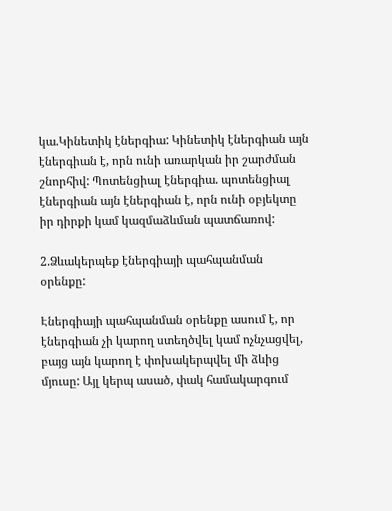կա.Կինետիկ էներգիա: Կինետիկ էներգիան այն էներգիան է, որն ունի առարկան իր շարժման շնորհիվ: Պոտենցիալ էներգիա. պոտենցիալ էներգիան այն էներգիան է, որն ունի օբյեկտը իր դիրքի կամ կազմաձևման պատճառով:

2.Ձևակերպեք էներգիայի պահպանման օրենքը:

Էներգիայի պահպանման օրենքը ասում է, որ էներգիան չի կարող ստեղծվել կամ ոչնչացվել, բայց այն կարող է փոխակերպվել մի ձևից մյուսը: Այլ կերպ ասած, փակ համակարգում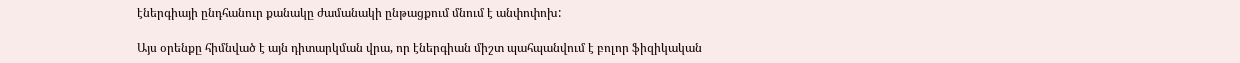էներգիայի ընդհանուր քանակը ժամանակի ընթացքում մնում է անփոփոխ:

Այս օրենքը հիմնված է այն դիտարկման վրա, որ էներգիան միշտ պահպանվում է բոլոր ֆիզիկական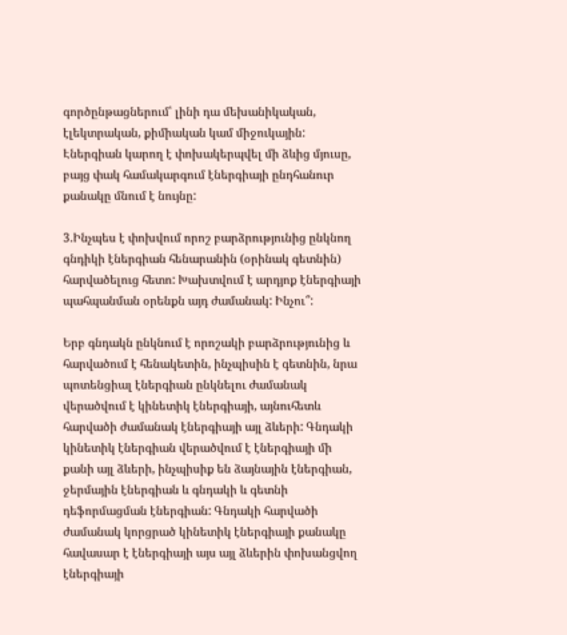գործընթացներում՝ լինի դա մեխանիկական, էլեկտրական, քիմիական կամ միջուկային: Էներգիան կարող է փոխակերպվել մի ձևից մյուսը, բայց փակ համակարգում էներգիայի ընդհանուր քանակը մնում է նույնը:

3.Ինչպես է փոխվում որոշ բարձրությունից ընկնող գնդիկի էներգիան հենարանին (օրինակ գետնին) հարվածելուց հետո: Խախտվում է արդյոք էներգիայի պահպանման օրենքն այդ ժամանակ: Ինչու՞:

Երբ գնդակն ընկնում է որոշակի բարձրությունից և հարվածում է հենակետին, ինչպիսին է գետնին, նրա պոտենցիալ էներգիան ընկնելու ժամանակ վերածվում է կինետիկ էներգիայի, այնուհետև հարվածի ժամանակ էներգիայի այլ ձևերի: Գնդակի կինետիկ էներգիան վերածվում է էներգիայի մի քանի այլ ձևերի, ինչպիսիք են ձայնային էներգիան, ջերմային էներգիան և գնդակի և գետնի դեֆորմացման էներգիան: Գնդակի հարվածի ժամանակ կորցրած կինետիկ էներգիայի քանակը հավասար է էներգիայի այս այլ ձևերին փոխանցվող էներգիայի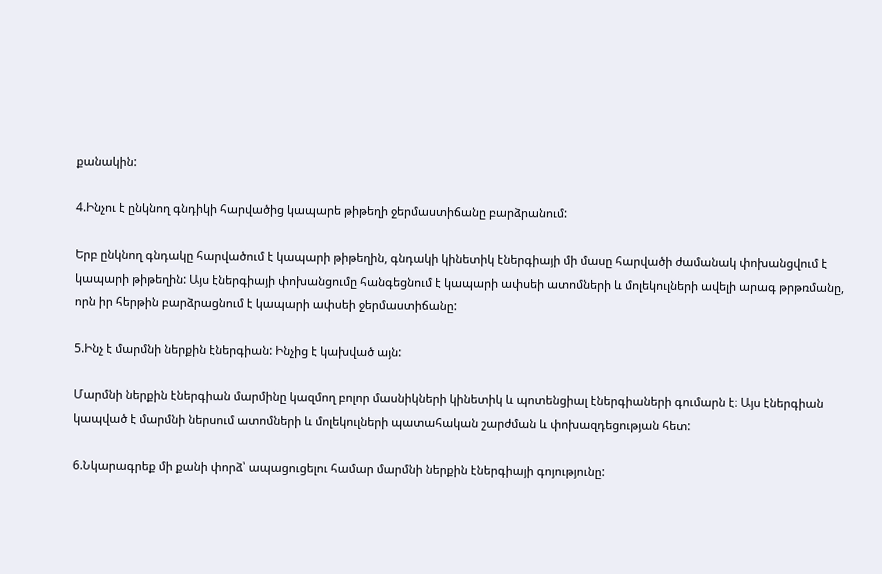քանակին:

4.Ինչու է ընկնող գնդիկի հարվածից կապարե թիթեղի ջերմաստիճանը բարձրանում:

Երբ ընկնող գնդակը հարվածում է կապարի թիթեղին, գնդակի կինետիկ էներգիայի մի մասը հարվածի ժամանակ փոխանցվում է կապարի թիթեղին: Այս էներգիայի փոխանցումը հանգեցնում է կապարի ափսեի ատոմների և մոլեկուլների ավելի արագ թրթռմանը, որն իր հերթին բարձրացնում է կապարի ափսեի ջերմաստիճանը:

5.Ինչ է մարմնի ներքին էներգիան: Ինչից է կախված այն:

Մարմնի ներքին էներգիան մարմինը կազմող բոլոր մասնիկների կինետիկ և պոտենցիալ էներգիաների գումարն է։ Այս էներգիան կապված է մարմնի ներսում ատոմների և մոլեկուլների պատահական շարժման և փոխազդեցության հետ:

6.Նկարագրեք մի քանի փորձ՝ ապացուցելու համար մարմնի ներքին էներգիայի գոյությունը: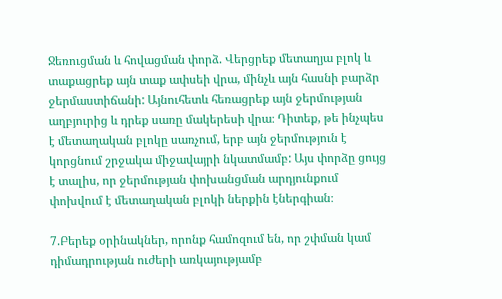Ջեռուցման և հովացման փորձ. Վերցրեք մետաղյա բլոկ և տաքացրեք այն տաք ափսեի վրա, մինչև այն հասնի բարձր ջերմաստիճանի: Այնուհետև հեռացրեք այն ջերմության աղբյուրից և դրեք սառը մակերեսի վրա։ Դիտեք, թե ինչպես է մետաղական բլոկը սառչում, երբ այն ջերմություն է կորցնում շրջակա միջավայրի նկատմամբ: Այս փորձը ցույց է տալիս, որ ջերմության փոխանցման արդյունքում փոխվում է մետաղական բլոկի ներքին էներգիան։

7.Բերեք օրինակներ, որոնք համոզում են, որ շփման կամ դիմադրության ուժերի առկայությամբ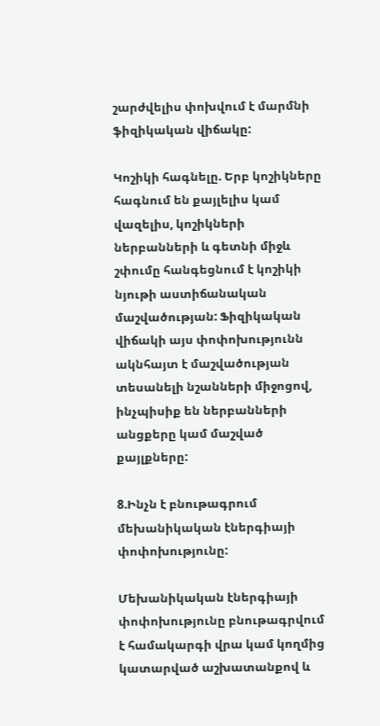շարժվելիս փոխվում է մարմնի ֆիզիկական վիճակը:

Կոշիկի հագնելը. Երբ կոշիկները հագնում են քայլելիս կամ վազելիս, կոշիկների ներբանների և գետնի միջև շփումը հանգեցնում է կոշիկի նյութի աստիճանական մաշվածության: Ֆիզիկական վիճակի այս փոփոխությունն ակնհայտ է մաշվածության տեսանելի նշանների միջոցով, ինչպիսիք են ներբանների անցքերը կամ մաշված քայլքները:

8.Ինչն է բնութագրում մեխանիկական էներգիայի փոփոխությունը:

Մեխանիկական էներգիայի փոփոխությունը բնութագրվում է համակարգի վրա կամ կողմից կատարված աշխատանքով և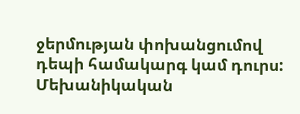ջերմության փոխանցումով դեպի համակարգ կամ դուրս: Մեխանիկական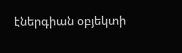էներգիան օբյեկտի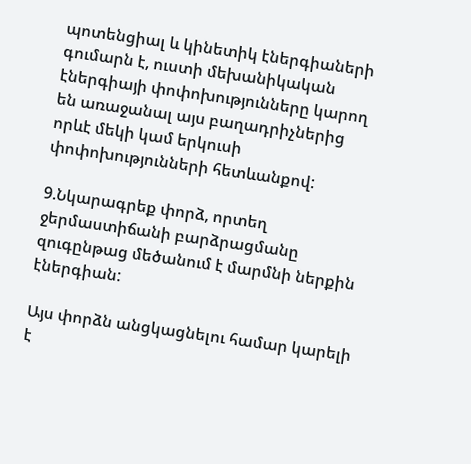պոտենցիալ և կինետիկ էներգիաների գումարն է, ուստի մեխանիկական էներգիայի փոփոխությունները կարող են առաջանալ այս բաղադրիչներից որևէ մեկի կամ երկուսի փոփոխությունների հետևանքով:

9.Նկարագրեք փորձ, որտեղ ջերմաստիճանի բարձրացմանը զուգընթաց մեծանում է մարմնի ներքին էներգիան:

Այս փորձն անցկացնելու համար կարելի է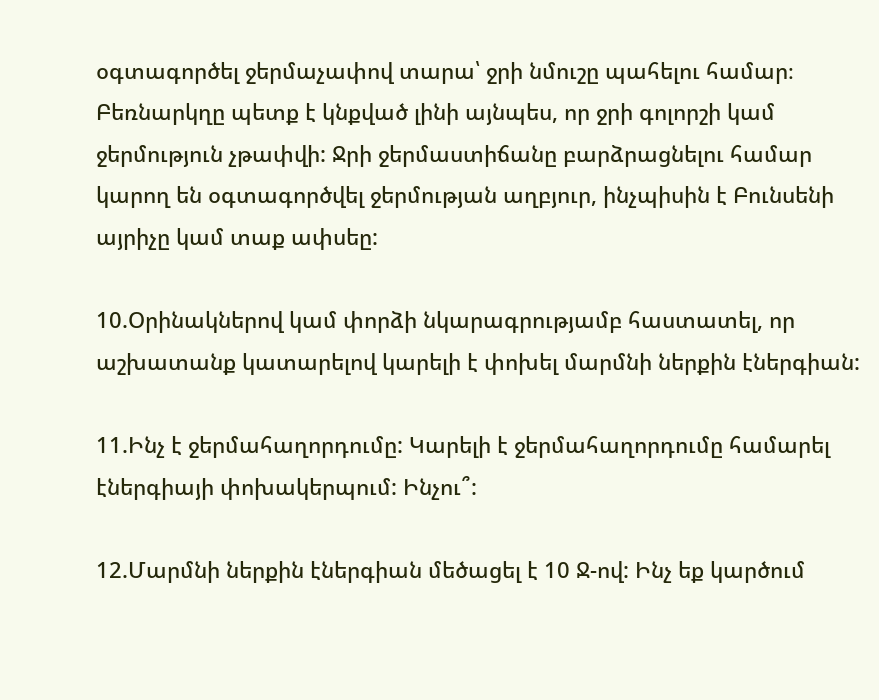օգտագործել ջերմաչափով տարա՝ ջրի նմուշը պահելու համար։ Բեռնարկղը պետք է կնքված լինի այնպես, որ ջրի գոլորշի կամ ջերմություն չթափվի: Ջրի ջերմաստիճանը բարձրացնելու համար կարող են օգտագործվել ջերմության աղբյուր, ինչպիսին է Բունսենի այրիչը կամ տաք ափսեը:

10.Օրինակներով կամ փորձի նկարագրությամբ հաստատել, որ աշխատանք կատարելով կարելի է փոխել մարմնի ներքին էներգիան:

11.Ինչ է ջերմահաղորդումը: Կարելի է ջերմահաղորդումը համարել էներգիայի փոխակերպում: Ինչու՞:

12.Մարմնի ներքին էներգիան մեծացել է 10 Ջ-ով: Ինչ եք կարծում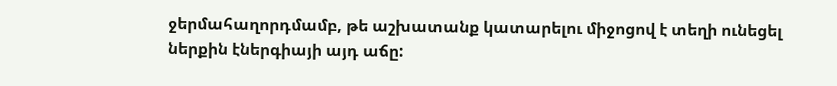ջերմահաղորդմամբ, թե աշխատանք կատարելու միջոցով է տեղի ունեցել  ներքին էներգիայի այդ աճը: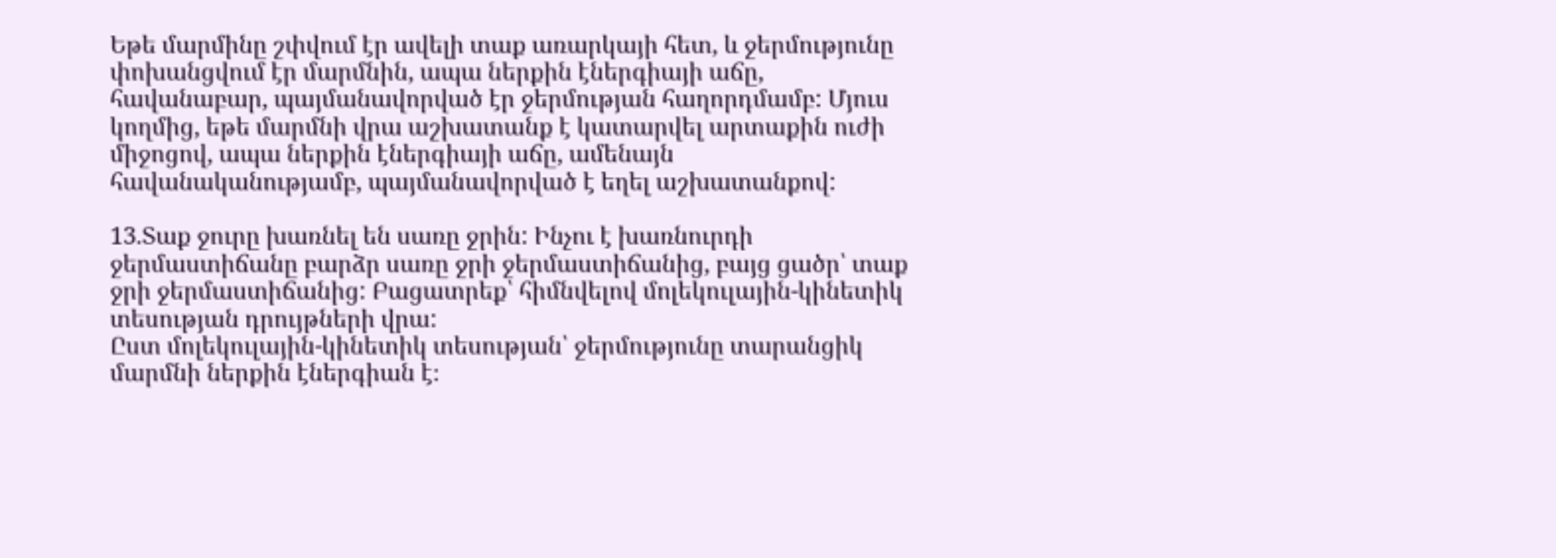Եթե մարմինը շփվում էր ավելի տաք առարկայի հետ, և ջերմությունը փոխանցվում էր մարմնին, ապա ներքին էներգիայի աճը, հավանաբար, պայմանավորված էր ջերմության հաղորդմամբ: Մյուս կողմից, եթե մարմնի վրա աշխատանք է կատարվել արտաքին ուժի միջոցով, ապա ներքին էներգիայի աճը, ամենայն հավանականությամբ, պայմանավորված է եղել աշխատանքով:

13.Տաք ջուրը խառնել են սառը ջրին: Ինչու է խառնուրդի ջերմաստիճանը բարձր սառը ջրի ջերմաստիճանից, բայց ցածր՝ տաք ջրի ջերմաստիճանից: Բացատրեք՝ հիմնվելով մոլեկուլային-կինետիկ տեսության դրույթների վրա:
Ըստ մոլեկուլային-կինետիկ տեսության՝ ջերմությունը տարանցիկ մարմնի ներքին էներգիան է։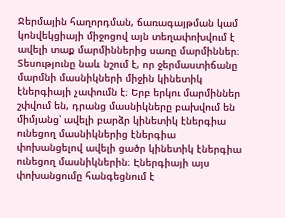Ջերմային հաղորդման, ճառագայթման կամ կոնվեկցիայի միջոցով այն տեղափոխվում է ավելի տաք մարմիններից սառը մարմիններ։ Տեսությունը նաև նշում է, որ ջերմաստիճանը մարմնի մասնիկների միջին կինետիկ էներգիայի չափումն է։ Երբ երկու մարմիններ շփվում են, դրանց մասնիկները բախվում են միմյանց՝ ավելի բարձր կինետիկ էներգիա ունեցող մասնիկներից էներգիա փոխանցելով ավելի ցածր կինետիկ էներգիա ունեցող մասնիկներին։ Էներգիայի այս փոխանցումը հանգեցնում է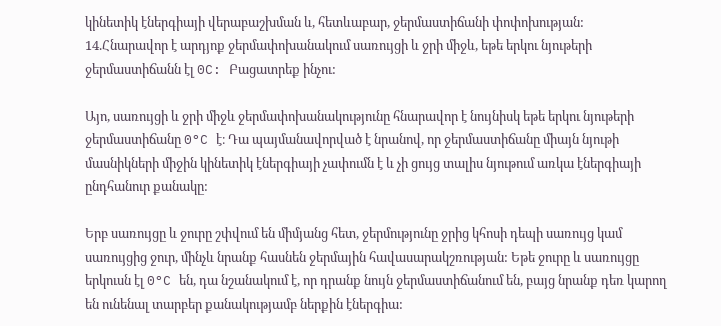կինետիկ էներգիայի վերաբաշխման և, հետևաբար, ջերմաստիճանի փոփոխության:
14.Հնարավոր է արդյոք ջերմափոխանակում սառույցի և ջրի միջև, եթե երկու նյութերի ջերմաստիճանն էլ 0C: Բացատրեք ինչու:

Այո, սառույցի և ջրի միջև ջերմափոխանակությունը հնարավոր է նույնիսկ եթե երկու նյութերի ջերմաստիճանը 0°C է։ Դա պայմանավորված է նրանով, որ ջերմաստիճանը միայն նյութի մասնիկների միջին կինետիկ էներգիայի չափումն է և չի ցույց տալիս նյութում առկա էներգիայի ընդհանուր քանակը:

Երբ սառույցը և ջուրը շփվում են միմյանց հետ, ջերմությունը ջրից կհոսի դեպի սառույց կամ սառույցից ջուր, մինչև նրանք հասնեն ջերմային հավասարակշռության: Եթե ջուրը և սառույցը երկուսն էլ 0°C են, դա նշանակում է, որ դրանք նույն ջերմաստիճանում են, բայց նրանք դեռ կարող են ունենալ տարբեր քանակությամբ ներքին էներգիա: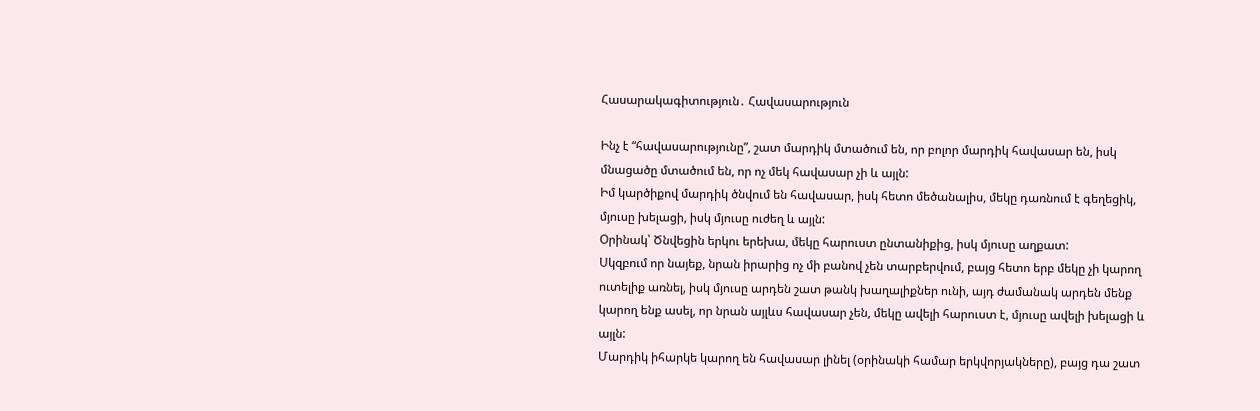Հասարակագիտություն․ Հավասարություն

Ինչ է “հավասարությունը”, շատ մարդիկ մտածում են, որ բոլոր մարդիկ հավասար են, իսկ մնացածը մտածում են, որ ոչ մեկ հավասար չի և այլն:
Իմ կարծիքով մարդիկ ծնվում են հավասար, իսկ հետո մեծանալիս, մեկը դառնում է գեղեցիկ, մյուսը խելացի, իսկ մյուսը ուժեղ և այլն:
Օրինակ՝ Ծնվեցին երկու երեխա, մեկը հարուստ ընտանիքից, իսկ մյուսը աղքատ:
Սկզբում որ նայեք, նրան իրարից ոչ մի բանով չեն տարբերվում, բայց հետո երբ մեկը չի կարող ուտելիք առնել, իսկ մյուսը արդեն շատ թանկ խաղալիքներ ունի, այդ ժամանակ արդեն մենք կարող ենք ասել, որ նրան այլևս հավասար չեն, մեկը ավելի հարուստ է, մյուսը ավելի խելացի և այլն:
Մարդիկ իհարկե կարող են հավասար լինել (օրինակի համար երկվորյակները), բայց դա շատ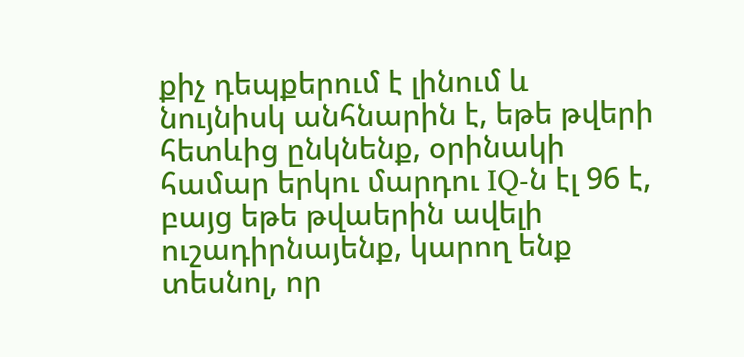քիչ դեպքերում է լինում և նույնիսկ անհնարին է, եթե թվերի հետևից ընկնենք, օրինակի համար երկու մարդու IQ-ն էլ 96 է, բայց եթե թվաերին ավելի ուշադիրնայենք, կարող ենք տեսնոլ, որ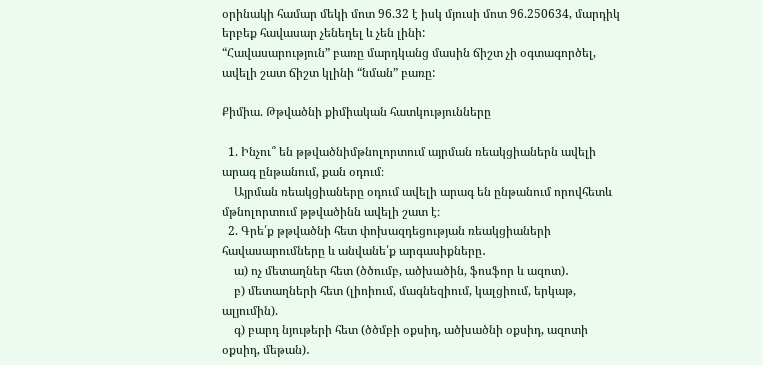օրինակի համար մեկի մոտ 96.32 է իսկ մյուսի մոտ 96.250634, մարդիկ երբեք հավասար չենեղել և չեն լինի:
“Հավասարություն” բառը մարդկանց մասին ճիշտ չի օգտագործել, ավելի շատ ճիշտ կլինի “նման” բառը:

Քիմիա. Թթվածնի քիմիական հատկությունները

  1. Ինչու՞ են թթվածնիմթնոլորտում այրման ռեակցիաներն ավելի արագ ընթանում, քան օդում։
    Այրման ռեակցիաները օդում ավելի արագ են ընթանում որովհետև մթնոլորտում թթվածինն ավելի շատ է։
  2. Գրե՛ք թթվածնի հետ փոխազդեցության ռեակցիաների հավասարումները և անվանե՛ք արգասիքները․
    ա) ոչ մետաղներ հետ (ծծումբ, ածխածին, ֆոսֆոր և ազոտ)․
    բ) մետաղների հետ (լիոիում, մագնեզիում, կալցիում, երկաթ, ալյումին).
    գ) բարդ նյութերի հետ (ծծմբի օքսիդ, ածխածնի օքսիդ, ազոտի օքսիդ, մեթան)․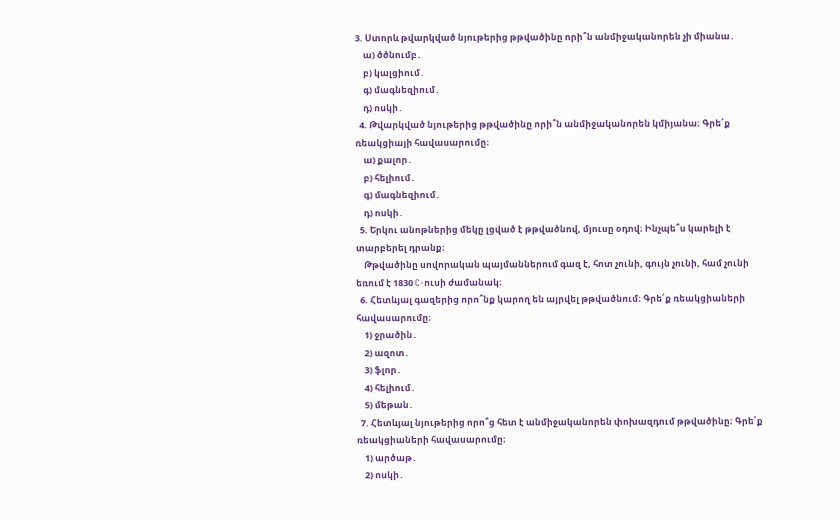3. Ստորև թվարկված նյութերից թթվածինը որի՞ն անմիջականորեն չի միանա․
    ա) ծծնումբ․
    բ) կալցիում․
    գ) մագնեզիում․
    դ) ոսկի․
  4. Թվարկված նյութերից թթվածինը որի՞ն անմիջականորեն կմիյանա։ Գրե՛ք ռեակցիայի հավասարումը։
    ա) քալոր․
    բ) հելիում․
    գ) մագնեզիում․
    դ) ոսկի․
  5. Երկու անոթներից մեկը լցված է թթվածնով, մյուսը օդով։ Ինչպե՞ս կարելի է տարբերել դրանք։
    Թթվածինը սովորական պայմաններում գազ է, հոտ չունի, գույն չունի, համ չունի եռում է 1830 C-ուսի ժամանակ։
  6. Հետևյալ գազերից որո՞նք կարող են այրվել թթվածնում։ Գրե՛ք ռեակցիաների հավասարումը։
    1) ջրածին․
    2) ազոտ․
    3) ֆլոր․
    4) հելիում․
    5) մեթան․
  7. Հետևյալ նյութերից որո՞ց հետ է անմիջականորեն փոխազդում թթվածինը։ Գրե՛ք ռեակցիաների հավասարումը։
    1) արծաթ․
    2) ոսկի․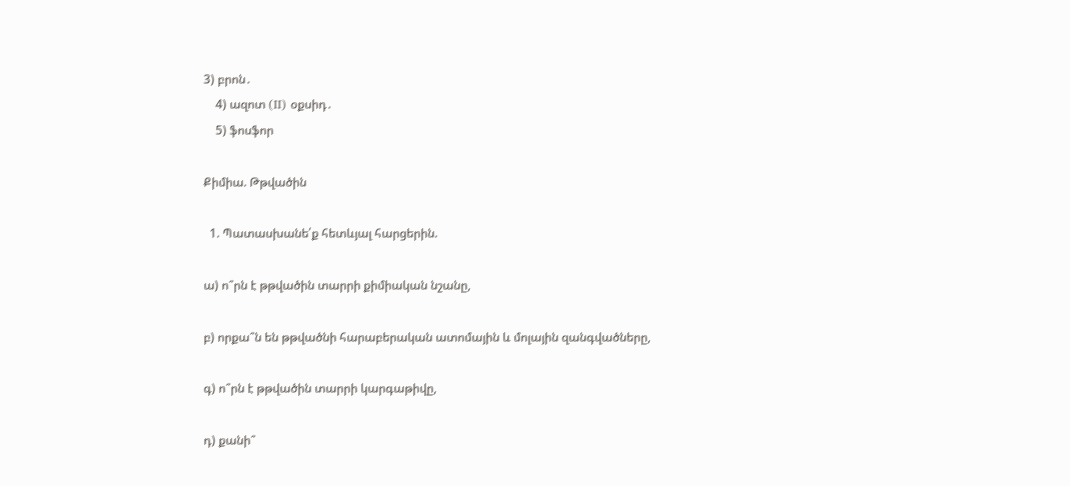3) բրոն․
    4) ազոտ (II) օքսիդ․
    5) ֆոսֆոր

Քիմիա. Թթվածին

  1. Պատասխանե՛ք հետևյալ հարցերին.

ա) ո՞րն է թթվածին տարրի քիմիական նշանը,

բ) որքա՞ն են թթվածնի հարաբերական ատոմային և մոլային զանգվածները,

գ) ո՞րն է թթվածին տարրի կարգաթիվը,

դ) քանի՞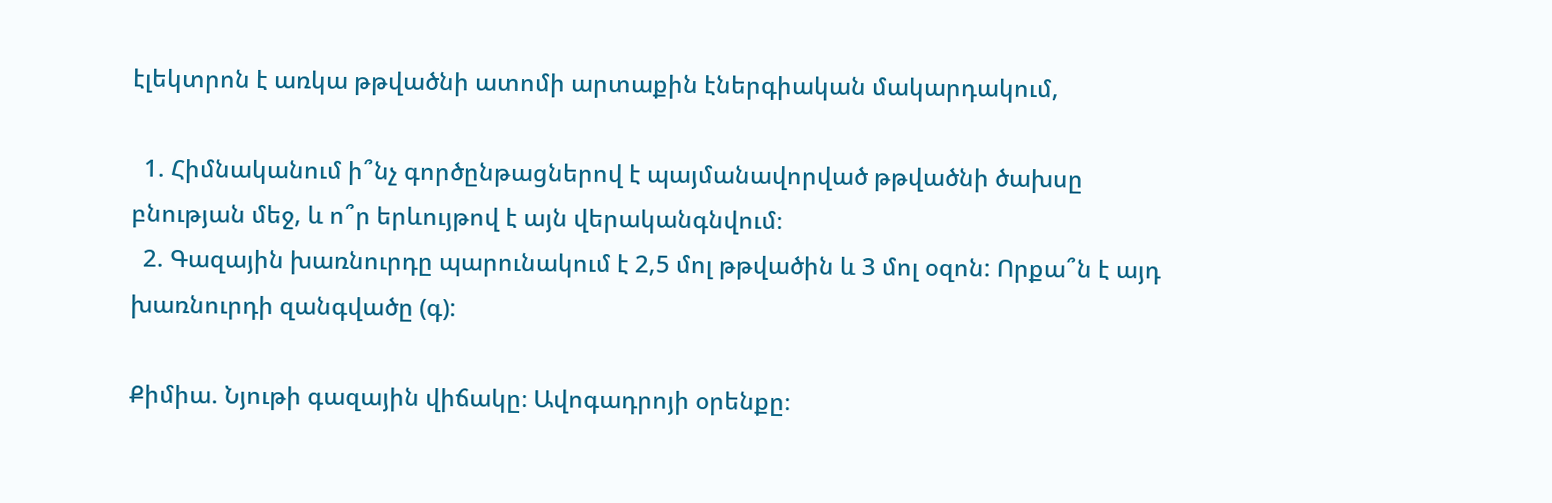էլեկտրոն է առկա թթվածնի ատոմի արտաքին էներգիական մակարդակում,

  1. Հիմնականում ի՞նչ գործընթացներով է պայմանավորված թթվածնի ծախսը բնության մեջ, և ո՞ր երևույթով է այն վերականգնվում։
  2. Գազային խառնուրդը պարունակում է 2,5 մոլ թթվածին և 3 մոլ օզոն: Որքա՞ն է այդ խառնուրդի զանգվածը (գ):

Քիմիա. Նյութի գազային վիճակը։ Ավոգադրոյի օրենքը։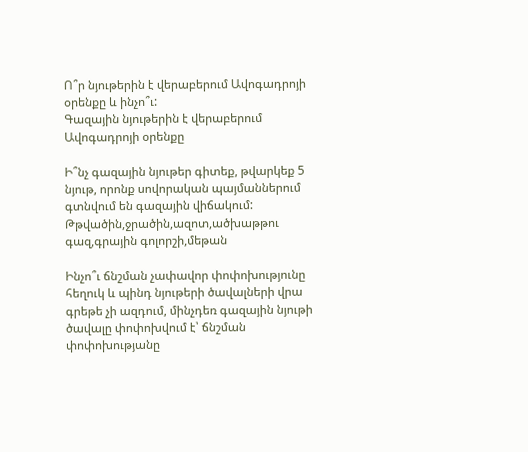Ո՞ր նյութերին է վերաբերում Ավոգադրոյի օրենքը և ինչո՞ւ:
Գազային նյութերին է վերաբերում Ավոգադրոյի օրենքը

Ի՞նչ գազային նյութեր գիտեք, թվարկեք 5 նյութ, որոնք սովորական պայմաններում գտնվում են գազային վիճակում:
Թթվածին,ջրածին,ազոտ,ածխաթթու գազ,գրային գոլորշի,մեթան

Ինչո՞ւ ճնշման չափավոր փոփոխությունը հեղուկ և պինդ նյութերի ծավալների վրա գրեթե չի ազդում, մինչդեռ գազային նյութի ծավալը փոփոխվում է՝ ճնշման փոփոխությանը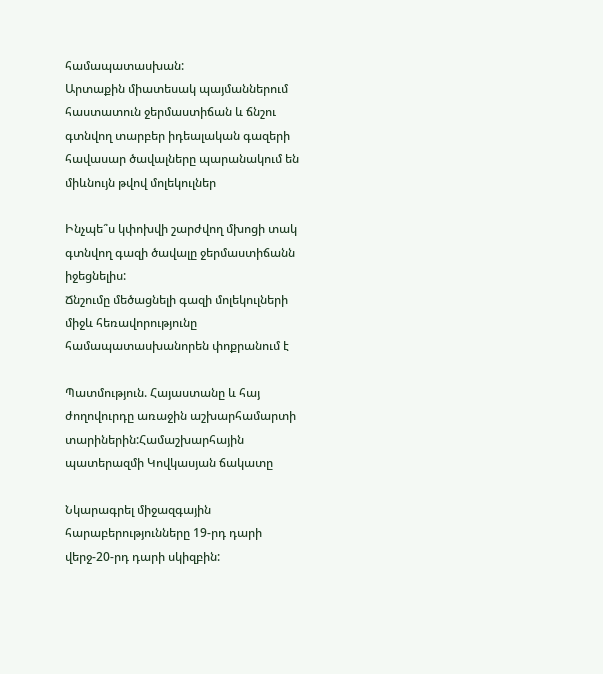համապատասխան:
Արտաքին միատեսակ պայմաններում հաստատուն ջերմաստիճան և ճնշու գտնվող տարբեր իդեալական գազերի հավասար ծավալները պարանակում են միևնույն թվով մոլեկուլներ

Ինչպե՞ս կփոխվի շարժվող մխոցի տակ գտնվող գազի ծավալը ջերմաստիճանն իջեցնելիս:
Ճնշումը մեծացնելի գազի մոլեկուլների միջև հեռավորությունը համապատասխանորեն փոքրանում է

Պատմություն. Հայաստանը և հայ ժողովուրդը առաջին աշխարհամարտի տարիներին:Համաշխարհային պատերազմի Կովկասյան ճակատը

Նկարագրել միջազգային հարաբերությունները 19-րդ դարի վերջ-20-րդ դարի սկիզբին: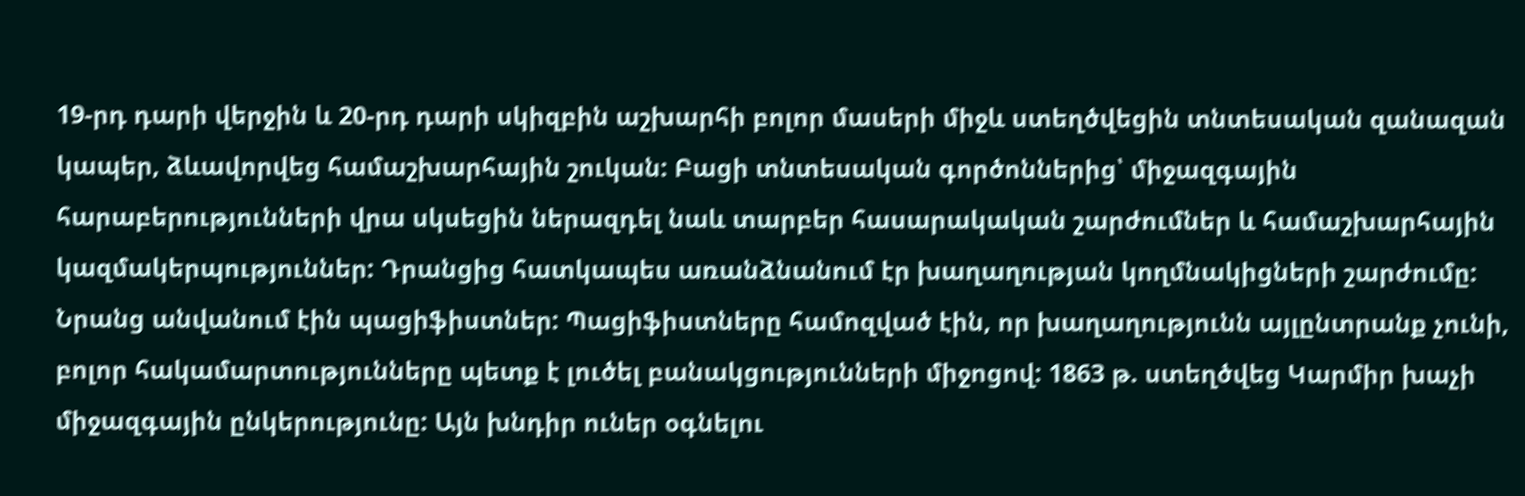19-րդ դարի վերջին և 20-րդ դարի սկիզբին աշխարհի բոլոր մասերի միջև ստեղծվեցին տնտեսական զանազան կապեր, ձևավորվեց համաշխարհային շուկան: Բացի տնտեսական գործոններից՝ միջազգային հարաբերությունների վրա սկսեցին ներազդել նաև տարբեր հասարակական շարժումներ և համաշխարհային կազմակերպություններ: Դրանցից հատկապես առանձնանում էր խաղաղության կողմնակիցների շարժումը: Նրանց անվանում էին պացիֆիստներ: Պացիֆիստները համոզված էին, որ խաղաղությունն այլընտրանք չունի, բոլոր հակամարտությունները պետք է լուծել բանակցությունների միջոցով: 1863 թ. ստեղծվեց Կարմիր խաչի միջազգային ընկերությունը: Այն խնդիր ուներ օգնելու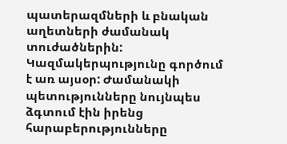պատերազմների և բնական աղետների ժամանակ տուժածներին: Կազմակերպությունը գործում է առ այսօր: Ժամանակի պետությունները նույնպես ձգտում էին իրենց հարաբերությունները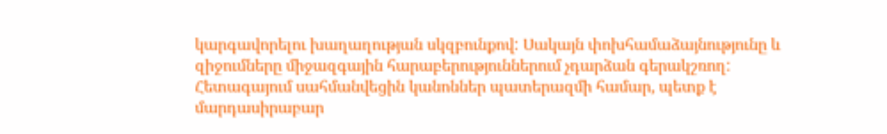կարգավորելու խաղաղության սկզբունքով: Սակայն փոխհամաձայնությունը և զիջումները միջազգային հարաբերություններում չդարձան գերակշռող: Հետագայում սահմանվեցին կանոններ պատերազմի համար, պետք է մարդասիրաբար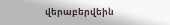վերաբերվեին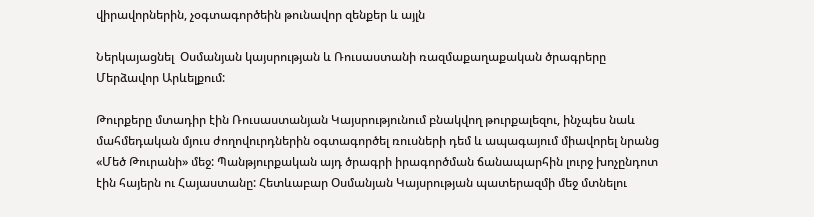վիրավորներին, չօգտագործեին թունավոր զենքեր և այլն

Ներկայացնել  Օսմանյան կայսրության և Ռուսաստանի ռազմաքաղաքական ծրագրերը Մերձավոր Արևելքում:

Թուրքերը մտադիր էին Ռուսաստանյան Կայսրությունում բնակվող թուրքալեզու, ինչպես նաև մահմեդական մյուս ժողովուրդներին օգտագործել ռուսների դեմ և ապագայում միավորել նրանց «Մեծ Թուրանի» մեջ: Պանթյուրքական այդ ծրագրի իրագործման ճանապարհին լուրջ խոչընդոտ էին հայերն ու Հայաստանը: Հետևաբար Օսմանյան Կայսրության պատերազմի մեջ մտնելու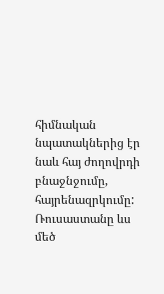հիմնական նպատակներից էր նաև հայ ժողովրդի բնաջնջումը, հայրենազրկումը:  Ռուսաստանը ևս մեծ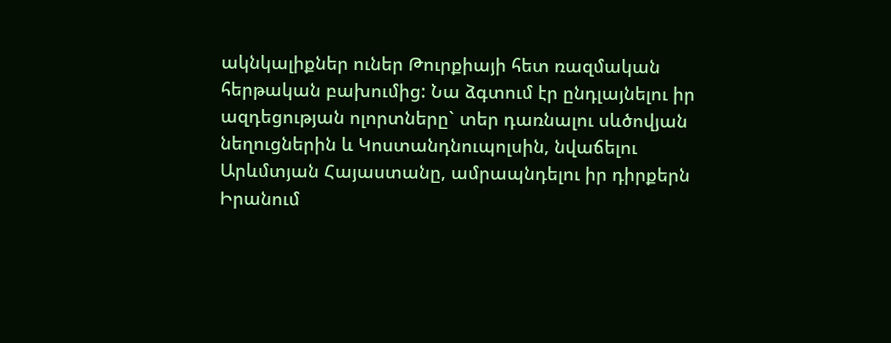ակնկալիքներ ուներ Թուրքիայի հետ ռազմական հերթական բախումից: Նա ձգտում էր ընդլայնելու իր ազդեցության ոլորտները` տեր դառնալու սևծովյան նեղուցներին և Կոստանդնուպոլսին, նվաճելու Արևմտյան Հայաստանը, ամրապնդելու իր դիրքերն Իրանում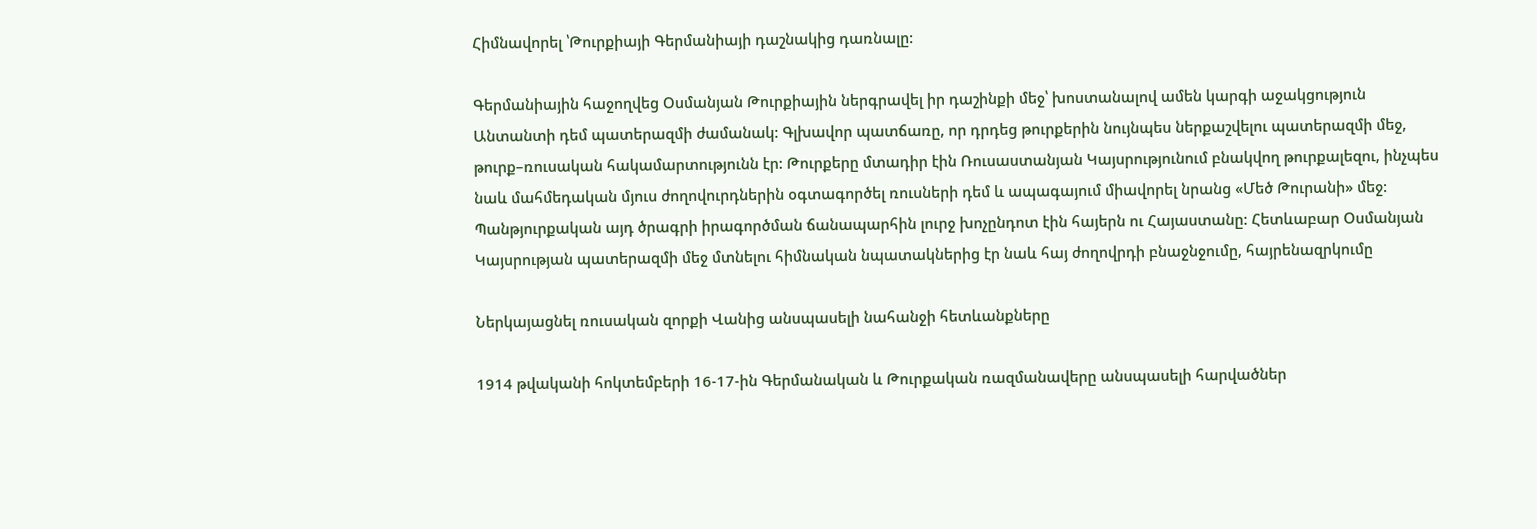Հիմնավորել ՝Թուրքիայի Գերմանիայի դաշնակից դառնալը:

Գերմանիային հաջողվեց Օսմանյան Թուրքիային ներգրավել իր դաշինքի մեջ՝ խոստանալով ամեն կարգի աջակցություն Անտանտի դեմ պատերազմի ժամանակ: Գլխավոր պատճառը, որ դրդեց թուրքերին նույնպես ներքաշվելու պատերազմի մեջ, թուրք–ռուսական հակամարտությունն էր: Թուրքերը մտադիր էին Ռուսաստանյան Կայսրությունում բնակվող թուրքալեզու, ինչպես նաև մահմեդական մյուս ժողովուրդներին օգտագործել ռուսների դեմ և ապագայում միավորել նրանց «Մեծ Թուրանի» մեջ: Պանթյուրքական այդ ծրագրի իրագործման ճանապարհին լուրջ խոչընդոտ էին հայերն ու Հայաստանը: Հետևաբար Օսմանյան Կայսրության պատերազմի մեջ մտնելու հիմնական նպատակներից էր նաև հայ ժողովրդի բնաջնջումը, հայրենազրկումը

Ներկայացնել ռուսական զորքի Վանից անսպասելի նահանջի հետևանքները

1914 թվականի հոկտեմբերի 16-17-ին Գերմանական և Թուրքական ռազմանավերը անսպասելի հարվածներ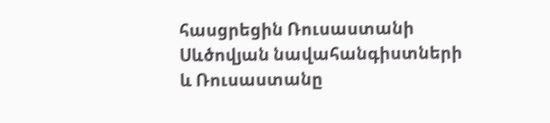հասցրեցին Ռուսաստանի Սևծովյան նավահանգիստների և Ռուսաստանը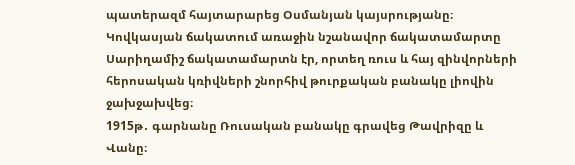պատերազմ հայտարարեց Օսմանյան կայսրությանը։
Կովկասյան ճակատում առաջին նշանավոր ճակատամարտը Սարիղամիշ ճակատամարտն էր, որտեղ ռուս և հայ զինվորների հերոսական կռիվների շնորհիվ թուրքական բանակը լիովին ջախջախվեց։
1915թ․ գարնանը Ռուսական բանակը գրավեց Թավրիզը և Վանը։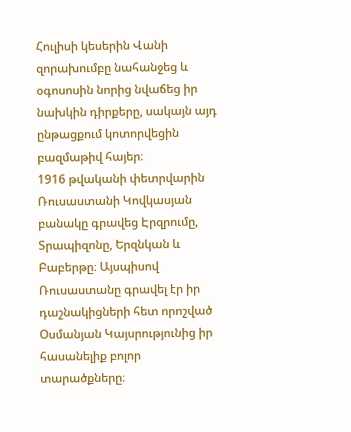Հուլիսի կեսերին Վանի զորախումբը նահանջեց և օգոսոսին նորից նվաճեց իր նախկին դիրքերը, սակայն այդ ընթացքում կոտորվեցին բազմաթիվ հայեր։
1916 թվականի փետրվարին Ռուսաստանի Կովկասյան բանակը գրավեց Էրզրումը, Տրապիզոնը, Երզնկան և Բաբերթը։ Այսպիսով Ռուսաստանը գրավել էր իր դաշնակիցների հետ որոշված Օսմանյան Կայսրությունից իր հասանելիք բոլոր տարածքները։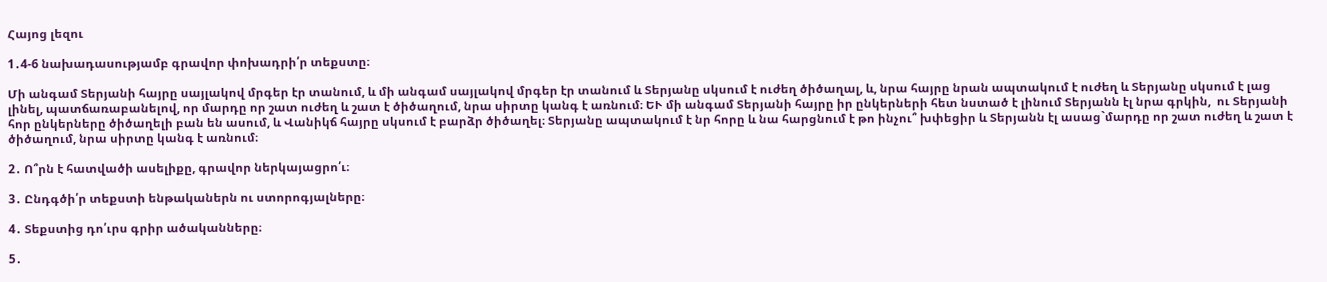Հայոց լեզու

1․4-6 նախադասությամբ գրավոր փոխադրի՛ր տեքստը։

Մի անգամ Տերյանի հայրը սայլակով մրգեր էր տանում, և մի անգամ սայլակով մրգեր էր տանում և Տերյանը սկսում է ուժեղ ծիծաղալ, և, նրա հայրը նրան ապտակում է ուժեղ և Տերյանը սկսում է լաց լինել, պատճառաբանելով, որ մարդը որ շատ ուժեղ և շատ է ծիծաղում, նրա սիրտը կանգ է առնում։ ԵՒ մի անգամ Տերյանի հայրը իր ընկերների հետ նստած է լինում Տերյանն էլ նրա գրկին,  ու Տերյանի հոր ընկերները ծիծաղելի բան են ասում, և Վանիկճ հայրը սկսում է բարձր ծիծաղել։ Տերյանը ապտակում է նր հորը և նա հարցնում է թո ինչու՞ խփեցիր և Տերյանն էլ ասաց`մարդը որ շատ ուժեղ և շատ է ծիծաղում, նրա սիրտը կանգ է առնում։

2․ Ո՞րն է հատվածի ասելիքը, գրավոր ներկայացրո՛ւ։

3․ Ընդգծի՛ր տեքստի ենթականերն ու ստորոգյալները։

4․ Տեքստից դո՛ւրս գրիր ածականները։

5․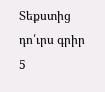Տեքստից դո՛ւրս գրիր 5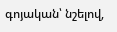գոյական՝ նշելով,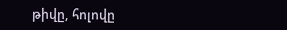թիվը, հոլովը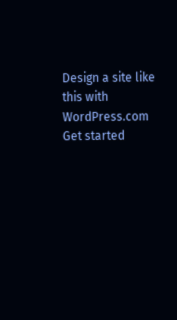Design a site like this with WordPress.com
Get started